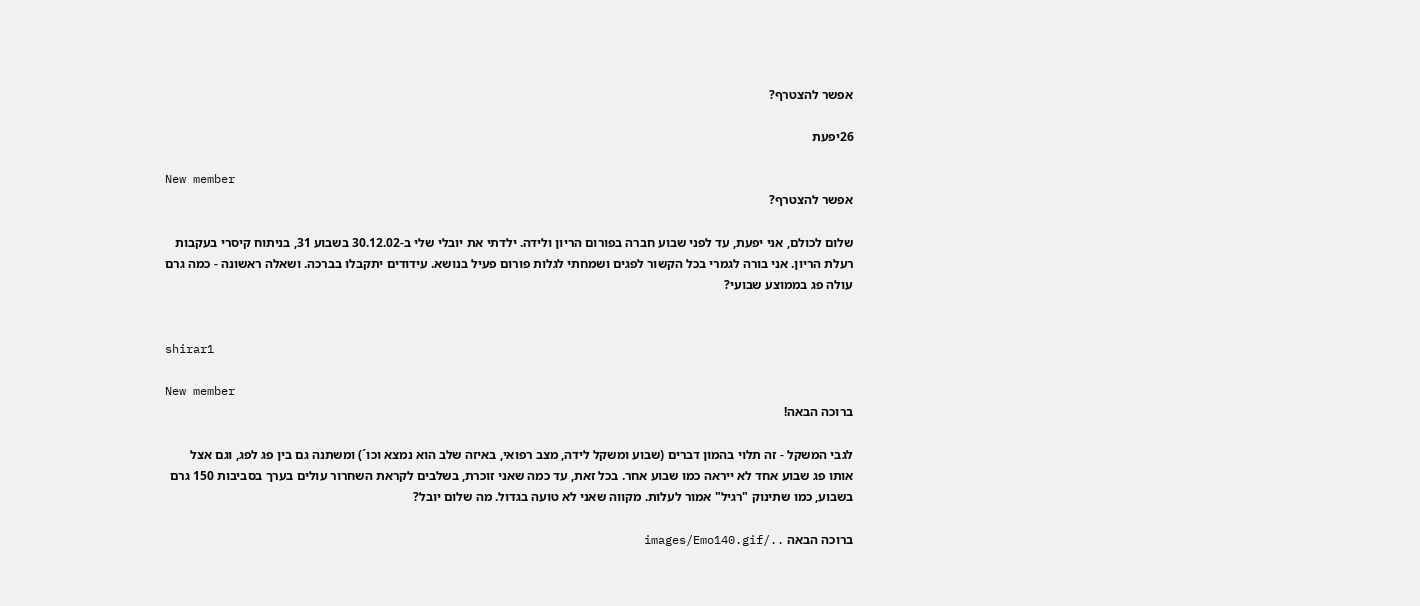אפשר להצטרף?

26יפעת

New member
אפשר להצטרף?

שלום לכולם, אני יפעת, עד לפני שבוע חברה בפורום הריון ולידה. ילדתי את יובלי שלי ב-30.12.02 בשבוע 31, בניתוח קיסרי בעקבות רעלת הריון. אני בורה לגמרי בכל הקשור לפגים ושמחתי לגלות פורום פעיל בנושא. עידודים יתקבלו בברכה. ושאלה ראשונה - כמה גרם עולה פג בממוצע שבועי?


shirar1

New member
ברוכה הבאה!

לגבי המשקל - זה תלוי בהמון דברים (שבוע ומשקל לידה, מצב רפואי, באיזה שלב הוא נמצא וכו´) ומשתנה גם בין פג לפג, וגם אצל אותו פג שבוע אחד לא ייראה כמו שבוע אחר. בכל זאת, עד כמה שאני זוכרת, בשלבים לקראת השחרור עולים בערך בסביבות 150 גרם בשבוע, כמו שתינוק "רגיל" אמור לעלות. מקווה שאני לא טועה בגדול. מה שלום יובל?

ברוכה הבאה ../images/Emo140.gif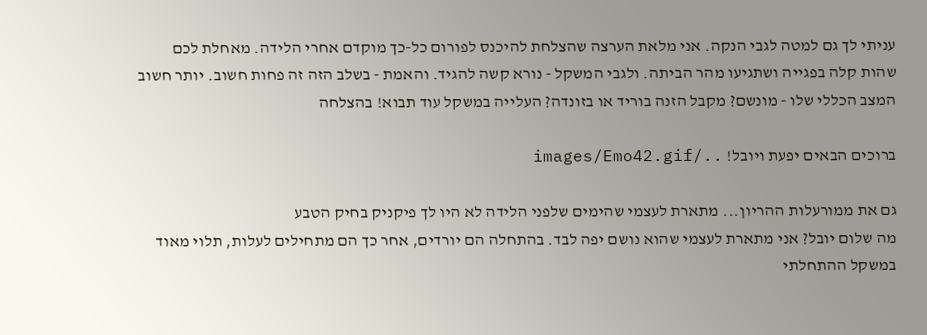עניתי לך גם למטה לגבי הנקה. אני מלאת הערצה שהצלחת להיכנס לפורום כל-כך מוקדם אחרי הלידה. מאחלת לכם שהות קלה בפגייה ושתגיעו מהר הביתה. ולגבי המשקל - נורא קשה להגיד. והאמת - בשלב הזה זה פחות חשוב. יותר חשוב המצב הכללי שלו - מונשם? מקבל הזנה בוריד או בזונדה? העלייה במשקל עוד תבוא! בהצלחה

ברוכים הבאים יפעת ויובל! ../images/Emo42.gif

גם את ממורעלות ההריון... מתארת לעצמי שהימים שלפני הלידה לא היו לך פיקניק בחיק הטבע
מה שלום יובל? אני מתארת לעצמי שהוא נושם יפה לבד. בהתחלה הם יורדים, אחר כך הם מתחילים לעלות, תלוי מאוד במשקל ההתחלתי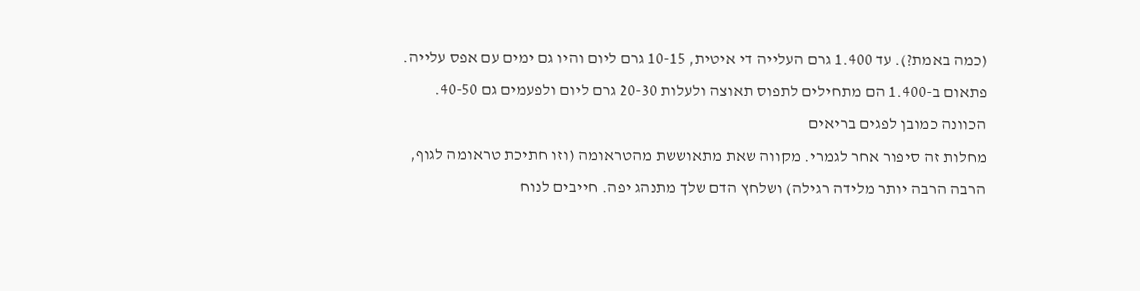(כמה באמת?). עד 1.400 גרם העלייה די איטית, 10-15 גרם ליום והיו גם ימים עם אפס עלייה. פתאום ב-1.400 הם מתחילים לתפוס תאוצה ולעלות 20-30 גרם ליום ולפעמים גם 40-50. הכוונה כמובן לפגים בריאים
מחלות זה סיפור אחר לגמרי. מקווה שאת מתאוששת מהטראומה (וזו חתיכת טראומה לגוף, הרבה הרבה יותר מלידה רגילה) ושלחץ הדם שלך מתנהג יפה. חייבים לנוח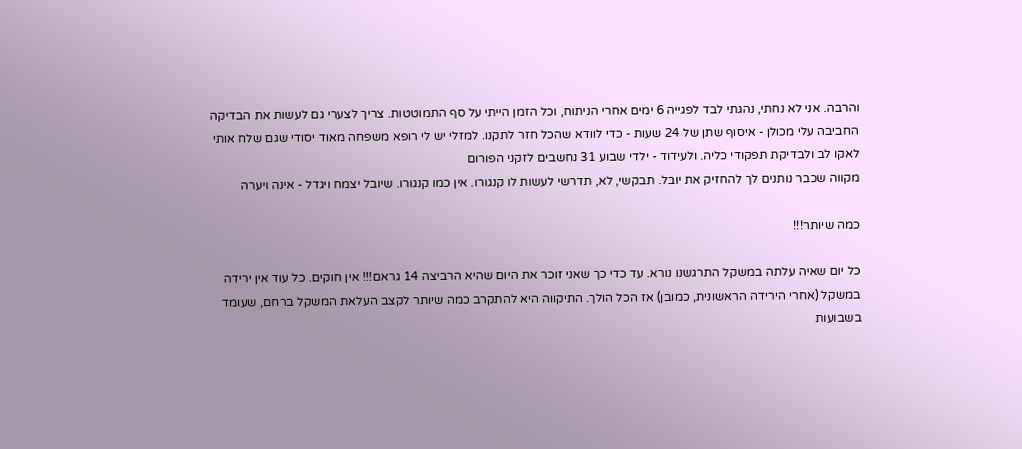והרבה. אני לא נחתי, נהגתי לבד לפגייה 6 ימים אחרי הניתוח, וכל הזמן הייתי על סף התמוטטות. צריך לצערי גם לעשות את הבדיקה החביבה עלי מכולן - איסוף שתן של 24 שעות - כדי לוודא שהכל חזר לתקנו. למזלי יש לי רופא משפחה מאוד יסודי שגם שלח אותי לאקו לב ולבדיקת תפקודי כליה. ולעידוד - ילדי שבוע 31 נחשבים לזקני הפורום
מקווה שכבר נותנים לך להחזיק את יובל. תבקשי, לא, תדרשי לעשות לו קנגורו. אין כמו קנגורו. שיובל יצמח ויגדל - אינה ויערה

כמה שיותר!!!

כל יום שאיה עלתה במשקל התרגשנו נורא. עד כדי כך שאני זוכר את היום שהיא הרביצה 14 גראם!!! אין חוקים. כל עוד אין ירידה במשקל (אחרי הירידה הראשונית, כמובן) אז הכל הולך. התיקווה היא להתקרב כמה שיותר לקצב העלאת המשקל ברחם, שעומד בשבועות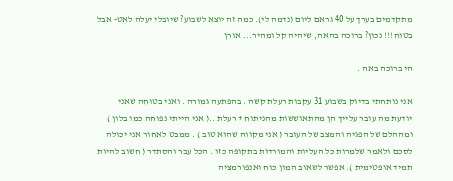מתקדמים בערך על 40 גראם ליום (נדמה לי). כמה זה יוצא לשבוע? שיובלי יעלה לאט- אבל בטוח!!! נכון? ברוכה בהאה, שיהיה קל ומהיר... אורן

הי ברוכה באה .

אני נותחתי בדיוק בשבוע 31 עקבות רעלת קשה . בהפתעה גמורה . ואני בטוחה שאני יודעת מה עובר עלייך הן מהתאוששות מהניתוח + רעלת ..( אני הייתי נפוחה כמו בלון ) ומההלם של הפגיה והמצב של העובר ( אני מקווה שהוא טוב ) . ממבט לאחור אני יכולה לסכם ולאמר שלמרות כל העליות והמורדות בתקופה כזו . הכל עבר והסתדר ( חשוב להיות תמיד אופטימית ). אפשר לשאוב המון כוח ואנפורמציה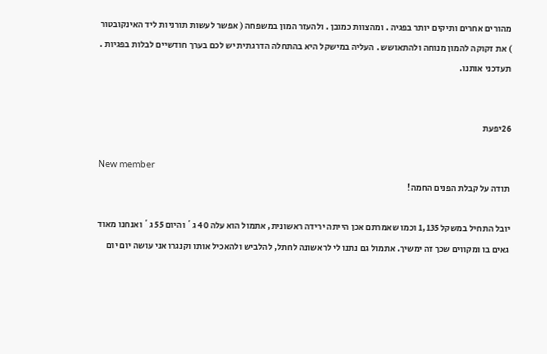מהורים אחרים ותיקים יותר בפגיה . ומהצוות כמובן . ולהעזר המון במשפחה ( אפשר לעשות תורניות ליד האינקובטור ) את זקוקה להמון מנוחה ולהתאושש . העליה במישקל היא בהתחלה הדרגתית יש לכם בערך חודשיים לבלות בפגיות . תעדכני אותנו.


26יפעת

New member
תודה על קבלת הפנים החמה!

יובל התחיל במשקל 1,135 וכמו שאמרתם אכן הייתה ירידה ראשונית, אתמול הוא עלה 40 ג´ והיום 55 ג´ ואנחנו מאוד גאים בו ומקווים שכך זה ימשיך. אתמול גם נתנו לי לראשונה לחתל, להלביש ולהאכיל אותו וקנגרו אני עושה יום יום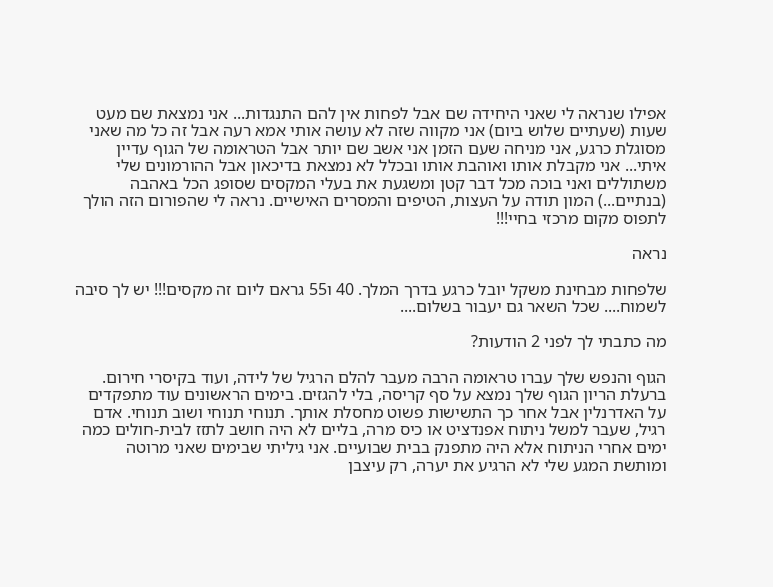אפילו שנראה לי שאני היחידה שם אבל לפחות אין להם התנגדות... אני נמצאת שם מעט שעות (שעתיים שלוש ביום) אני מקווה שזה לא עושה אותי אמא רעה אבל זה כל מה שאני מסוגלת כרגע, אני מניחה שעם הזמן אני אשב שם יותר אבל הטראומה של הגוף עדיין איתי... אני מקבלת אותו ואוהבת אותו ובכלל לא נמצאת בדיכאון אבל ההורמונים שלי משתוללים ואני בוכה מכל דבר קטן ומשגעת את בעלי המקסים שסופג הכל באהבה (בנתיים...) המון תודה על העצות, הטיפים והמסרים האישיים. נראה לי שהפורום הזה הולך לתפוס מקום מרכזי בחיי!!!

נראה

שלפחות מבחינת משקל יובל כרגע בדרך המלך. 40 ו55 גראם ליום זה מקסים!!! יש לך סיבה לשמוח.... שכל השאר גם יעבור בשלום....

מה כתבתי לך לפני 2 הודעות?

הגוף והנפש שלך עברו טראומה הרבה מעבר להלם הרגיל של לידה, ועוד בקיסרי חירום. ברעלת הריון הגוף שלך נמצא על סף קריסה, בלי להגזים. בימים הראשונים עוד מתפקדים על האדרנלין אבל אחר כך התשישות פשוט מחסלת אותך. תנוחי תנוחי ושוב תנוחי. אדם רגיל, שעבר למשל ניתוח אפנדציט או כיס מרה, בליים לא היה חושב לתזז לבית-חולים כמה ימים אחרי הניתוח אלא היה מתפנק בבית שבועיים. אני גיליתי שבימים שאני מרוטה ומותשת המגע שלי לא הרגיע את יערה, רק עיצבן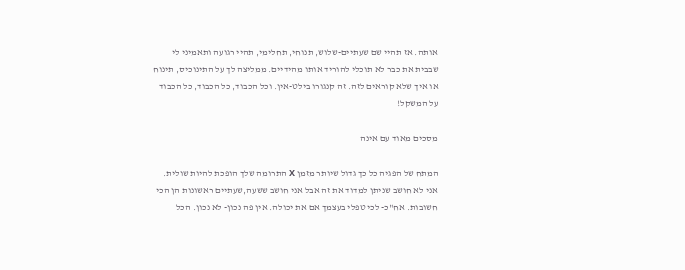אותה. אז תהיי שם שעתיים-שלוש, תנוחי, תחלימי, תהיי רגועה ותאמיני לי שבבית את כבר לא תוכלי להוריד אותו מהידיים. ממליצה לך על התינוכיס, תינוח או איך שלא קוראים לזה. זה קנגורו בילט-אין. וכל הכבוד, כל הכבוד, כל הכבוד על המשקל!

מסכים מאוד עם אינה

המתח של הפגיה כל כך גדול שיותר מזמן X התרומה שלך הופכת להיות שולית. אני לא חושב שניתן למדוד את זה אבל אני חושב ששעה,שעתיים ראשונות הן הכי חשובות. אח"כ- לכי טפלי בעצמך אם את יכולה. אין פה נכון- לא נכון. הכל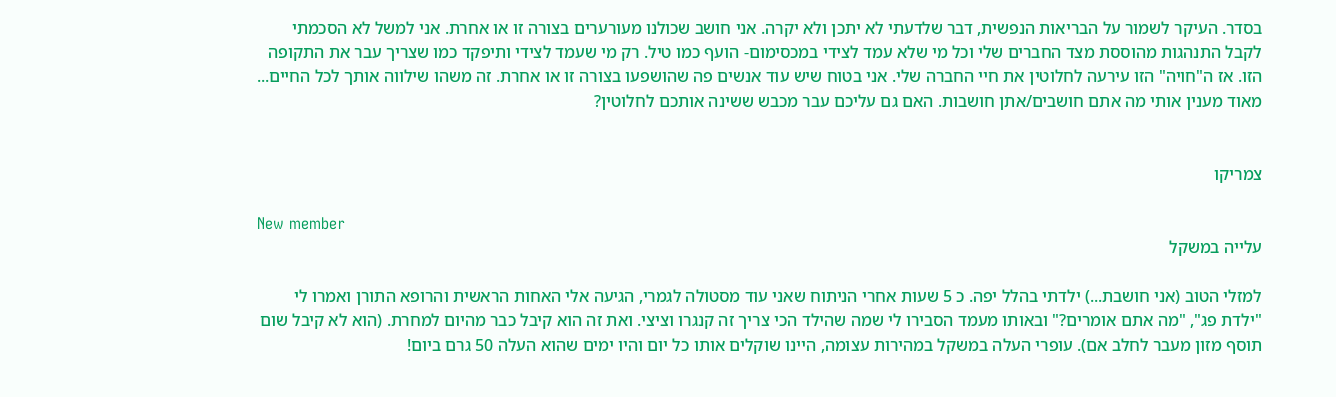בסדר. העיקר לשמור על הבריאות הנפשית, דבר שלדעתי לא יתכן ולא יקרה. אני חושב שכולנו מעורערים בצורה זו או אחרת. אני למשל לא הסכמתי לקבל התנהגות מהוססת מצד החברים שלי וכל מי שלא עמד לצידי במכסימום- הועף כמו טיל. רק מי שעמד לצידי ותיפקד כמו שצריך עבר את התקופה הזו. אז ה"חויה" הזו עירעה לחלוטין את חיי החברה שלי. אני בטוח שיש עוד אנשים פה שהושפעו בצורה זו או אחרת. זה משהו שילווה אותך לכל החיים... מאוד מענין אותי מה אתם חושבים/אתן חושבות. האם גם עליכם עבר מכבש ששינה אותכם לחלוטין?


צמריקו

New member
עלייה במשקל

למזלי הטוב (אני חושבת...) ילדתי בהלל יפה. כ 5 שעות אחרי הניתוח שאני עוד מסטולה לגמרי, הגיעה אלי האחות הראשית והרופא התורן ואמרו לי "ילדת פג", "מה אתם אומרים?" ובאותו מעמד הסבירו לי שמה שהילד הכי צריך זה קנגרו וציצי. ואת זה הוא קיבל כבר מהיום למחרת. (הוא לא קיבל שום תוסף מזון מעבר לחלב אם). עופרי העלה במשקל במהירות עצומה, היינו שוקלים אותו כל יום והיו ימים שהוא העלה 50 גרם ביום!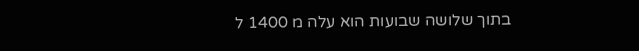בתוך שלושה שבועות הוא עלה מ 1400 ל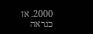2000. אז כנראה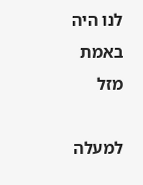לנו היה באמת מזל

למעלה